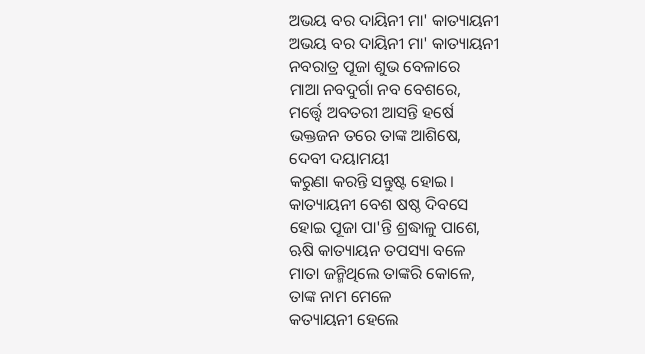ଅଭୟ ବର ଦାୟିନୀ ମା' କାତ୍ୟାୟନୀ
ଅଭୟ ବର ଦାୟିନୀ ମା' କାତ୍ୟାୟନୀ
ନବରାତ୍ର ପୂଜା ଶୁଭ ବେଳାରେ
ମାଆ ନବଦୁର୍ଗା ନବ ବେଶରେ,
ମର୍ତ୍ତ୍ଵେ ଅବତରୀ ଆସନ୍ତି ହର୍ଷେ
ଭକ୍ତଜନ ତରେ ତାଙ୍କ ଆଶିଷେ,
ଦେବୀ ଦୟାମୟୀ
କରୁଣା କରନ୍ତି ସନ୍ତୁଷ୍ଟ ହୋଇ।
କାତ୍ୟାୟନୀ ବେଶ ଷଷ୍ଠ ଦିବସେ
ହୋଇ ପୂଜା ପା'ନ୍ତି ଶ୍ରଦ୍ଧାଳୁ ପାଶେ,
ଋଷି କାତ୍ୟାୟନ ତପସ୍ୟା ବଳେ
ମାତା ଜନ୍ମିଥିଲେ ତାଙ୍କରି କୋଳେ,
ତାଙ୍କ ନାମ ମେଳେ
କତ୍ୟାୟନୀ ହେଲେ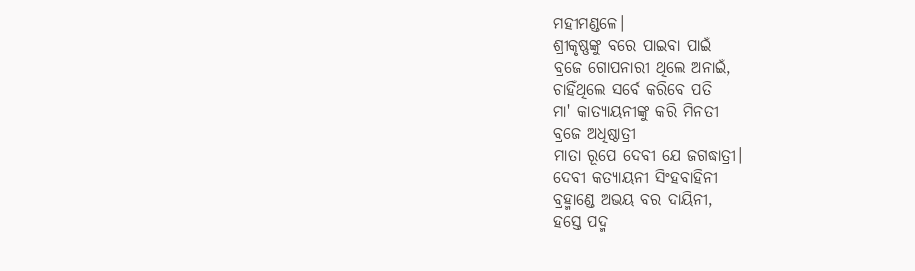ମହୀମଣ୍ଡଳେ।
ଶ୍ରୀକୃଷ୍ଣଙ୍କୁ ବରେ ପାଇବା ପାଇଁ
ବ୍ରଜେ ଗୋପନାରୀ ଥିଲେ ଅନାଇଁ,
ଚାହିଁଥିଲେ ସର୍ବେ କରିବେ ପତି
ମା' କାତ୍ୟାୟନୀଙ୍କୁ କରି ମିନତୀ
ବ୍ରଜେ ଅଧିଷ୍ଠାତ୍ରୀ
ମାତା ରୂପେ ଦେବୀ ଯେ ଜଗଦ୍ଧାତ୍ରୀ।
ଦେବୀ କତ୍ୟାୟନୀ ସିଂହବାହିନୀ
ବ୍ରହ୍ମାଣ୍ଡେ ଅଭୟ ବର ଦାୟିନୀ,
ହସ୍ତେ ପଦ୍ମ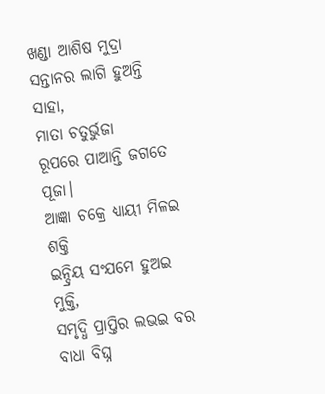ଖଣ୍ଡା ଆଶିଷ ମୁଦ୍ରା
ସନ୍ତାନର ଲାଗି ହୁଅନ୍ତି ସାହା,
ମାତା ଚତୁର୍ଭୁଜା
ରୂପରେ ପାଆନ୍ତି ଜଗତେ ପୂଜା।
ଆଜ୍ଞା ଚକ୍ରେ ଧ୍ୟାୟୀ ମିଳଇ ଶକ୍ତି
ଇନ୍ଦ୍ରିୟ ସଂଯମେ ହୁଅଇ ମୁକ୍ତି,
ସମୃଦ୍ଧି ପ୍ରାପ୍ତିର ଲଭଇ ବର
ବାଧା ବିଘ୍ନ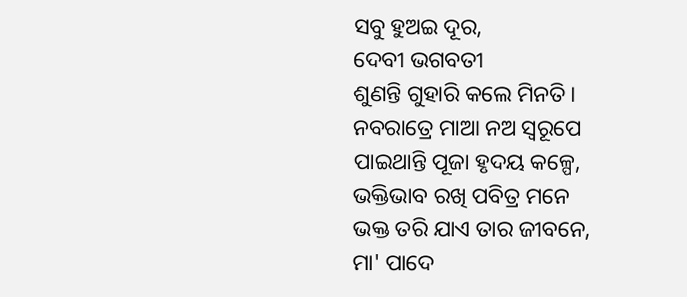ସବୁ ହୁଅଇ ଦୂର,
ଦେବୀ ଭଗବତୀ
ଶୁଣନ୍ତି ଗୁହାରି କଲେ ମିନତି।
ନବରାତ୍ରେ ମାଆ ନଅ ସ୍ବରୂପେ
ପାଇଥାନ୍ତି ପୂଜା ହୃଦୟ କଳ୍ପେ,
ଭକ୍ତିଭାବ ରଖି ପବିତ୍ର ମନେ
ଭକ୍ତ ତରି ଯାଏ ତାର ଜୀବନେ,
ମା' ପାଦେ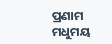ପ୍ରଣାମ
ମଧୁମୟ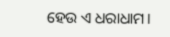ହେଉ ଏ ଧରାଧାମ।